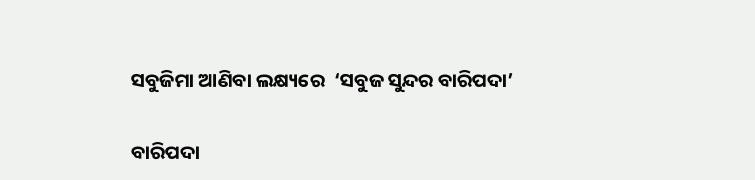ସବୁଜିମା ଆଣିବା ଲକ୍ଷ୍ୟରେ  ‘ସବୁଜ ସୁନ୍ଦର ବାରିପଦା’

ବାରିପଦା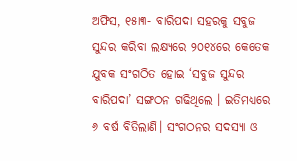ଅଫିସ, ୧୫ା୩- ବାରିପଦା ସହରକୁ ସବୁଜ ସୁନ୍ଦର କରିବା ଲକ୍ଷ୍ୟରେ ୨୦୧୪ରେ କେତେକ ଯୁବକ ସଂଗଠିତ ହୋଇ ‘ସବୁଜ ସୁନ୍ଦର ବାରିପଦା’ ସଙ୍ଗଠନ ଗଢିଥିଲେ । ଇତିମଧ୍ୟରେ ୬ ବର୍ଷ ବିତିଲାଣି। ସଂଗଠନର ସଦସ୍ୟା ଓ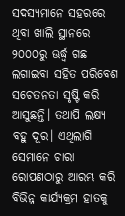ସଦସ୍ୟମାନେ ସହରରେ ଥିବା ଖାଲି ସ୍ଥାନରେ ୨୦୦୦ରୁ ଊର୍ଦ୍ଧ୍ୱ ଗଛ ଲଗାଇବା ସହିତ ପରିବେଶ ସଚେତନତା ସୃଷ୍ଟି କରି ଆସୁଛନ୍ତି। ତଥାପି ଲକ୍ଷ୍ୟ ବହୁ ଦୂର। ଏଥିଲାଗି ସେମାନେ ଚାରା ରୋପଣଠାରୁ ଆରମ୍ଭ କରି ବିଭିନ୍ନ କାର୍ଯ୍ୟକ୍ରମ ହାତକୁ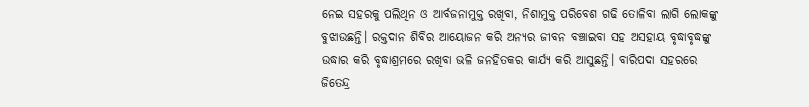ନେଇ ସହରକୁ ପଲିଥିନ ଓ ଆର୍ବଜନାମୁକ୍ତ ରଖିବା, ନିଶାମୁକ୍ତ ପରିବେଶ ଗଢି ତୋଳିବା ଲାଗି ଲୋକଙ୍କୁ ବୁଝାଉଛନ୍ତି। ରକ୍ତଦାନ ଶିବିର ଆୟୋଜନ କରି ଅନ୍ୟର ଜୀବନ ବଞ୍ଚାଇବା ସହ ଅସହାୟ ବୃଦ୍ଧାବୃଦ୍ଧଙ୍କୁ ଉଦ୍ଧାର କରି ବୃଦ୍ଧାଶ୍ରମରେ ରଖିବା ଭଳି ଜନହିତକର କାର୍ଯ୍ୟ କରି ଆସୁଛନ୍ତି। ବାରିପଦା ସହରରେ ଜିତେନ୍ଦ୍ର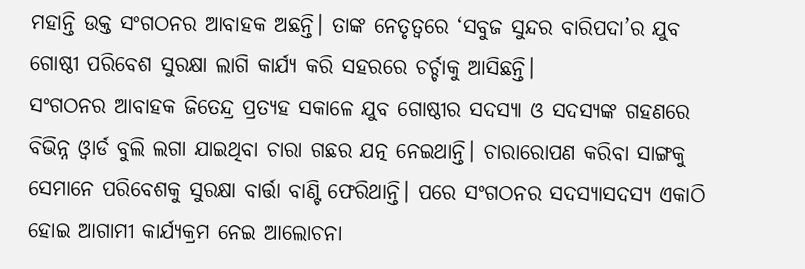ମହାନ୍ତି ଉକ୍ତ ସଂଗଠନର ଆବାହକ ଅଛନ୍ତି। ତାଙ୍କ ନେତୃତ୍ୱରେ ‘ସବୁଜ ସୁନ୍ଦର ବାରିପଦା’ର ଯୁବ ଗୋଷ୍ଠୀ ପରିବେଶ ସୁରକ୍ଷା ଲାଗି କାର୍ଯ୍ୟ କରି ସହରରେ ଚର୍ଚ୍ଚାକୁ ଆସିଛନ୍ତି।
ସଂଗଠନର ଆବାହକ ଜିତେନ୍ଦ୍ର ପ୍ରତ୍ୟହ ସକାଳେ ଯୁବ ଗୋଷ୍ଠୀର ସଦସ୍ୟା ଓ ସଦସ୍ୟଙ୍କ ଗହଣରେ ବିଭିନ୍ନ ଓ୍ବାର୍ଡ ବୁଲି ଲଗା ଯାଇଥିବା ଚାରା ଗଛର ଯତ୍ନ ନେଇଥାନ୍ତି। ଚାରାରୋପଣ କରିବା ସାଙ୍ଗକୁ ସେମାନେ ପରିବେଶକୁ ସୁରକ୍ଷା ବାର୍ତ୍ତା ବାଣ୍ଟି ଫେରିଥାନ୍ତି। ପରେ ସଂଗଠନର ସଦସ୍ୟାସଦସ୍ୟ ଏକାଠି ହୋଇ ଆଗାମୀ କାର୍ଯ୍ୟକ୍ରମ ନେଇ ଆଲୋଚନା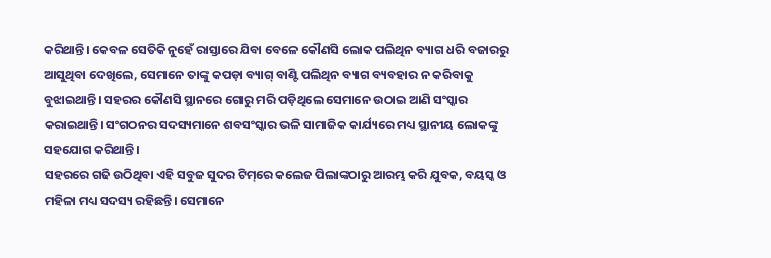କରିଥାନ୍ତି। କେବଳ ସେତିକି ନୁହେଁ ରାସ୍ତାରେ ଯିବା ବେଳେ କୌଣସି ଲୋକ ପଲିଥିନ ବ୍ୟାଗ ଧରି ବଜାରରୁ ଆସୁଥିବା ଦେଖିଲେ, ସେମାନେ ତାଙ୍କୁ କପଡ଼ା ବ୍ୟାଗ୍‌ ବାଣ୍ଟି ପଲିଥିନ ବ୍ୟାଗ ବ୍ୟବହାର ନ କରିବାକୁ ବୁଝାଇଥାନ୍ତି। ସହରର କୌଣସି ସ୍ଥାନରେ ଗୋରୁ ମରି ପଡ଼ିଥିଲେ ସେମାନେ ଉଠାଇ ଆଣି ସଂସ୍କାର କରାଇଥାନ୍ତି। ସଂଗଠନର ସଦସ୍ୟମାନେ ଶବସଂସ୍କାର ଭଳି ସାମାଜିକ କାର୍ଯ୍ୟରେ ମଧ୍ୟ ସ୍ଥାନୀୟ ଲୋକଙ୍କୁ ସହଯୋଗ କରିଥାନ୍ତି।
ସହରରେ ଗଢି ଉଠିଥିବା ଏହି ସବୁଜ ସୁଦର ଟିମ୍‌ରେ କଲେଜ ପିଲାଙ୍କଠାରୁ ଆରମ୍ଭ କରି ଯୁବକ, ବୟସ୍କ ଓ ମହିଳା ମଧ୍ୟ ସଦସ୍ୟ ରହିଛନ୍ତି। ସେମାନେ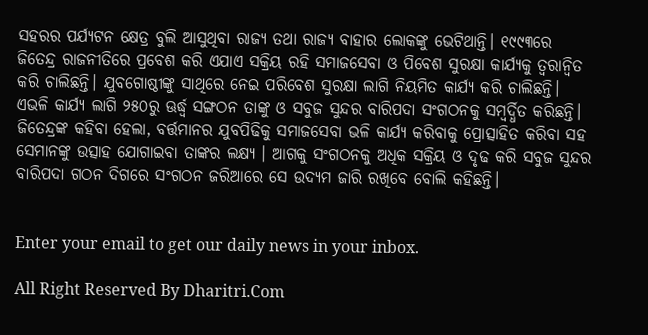ସହରର ପର୍ଯ୍ୟଟନ କ୍ଷେତ୍ର ବୁଲି ଆସୁଥିବା ରାଜ୍ୟ ତଥା ରାଜ୍ୟ ବାହାର ଲୋକଙ୍କୁ ଭେଟିଥାନ୍ତି। ୧୯୯୩ରେ ଜିତେନ୍ଦ୍ର ରାଜନୀତିରେ ପ୍ରବେଶ କରି ଏଯାଏ ସକ୍ରିୟ ରହି ସମାଜସେବା ଓ ପିବେଶ ସୁରକ୍ଷା କାର୍ଯ୍ୟକୁ ତ୍ୱରାନ୍ବିତ କରି ଚାଲିଛନ୍ତି। ଯୁବଗୋଷ୍ଠୀଙ୍କୁ ସାଥିରେ ନେଇ ପରିବେଶ ସୁରକ୍ଷା ଲାଗି ନିୟମିତ କାର୍ଯ୍ୟ କରି ଚାଲିଛନ୍ତି। ଏଭଳି କାର୍ଯ୍ୟ ଲାଗି ୨୫୦ରୁ ଊର୍ଦ୍ଧ୍ୱ ସଙ୍ଗଠନ ତାଙ୍କୁ ଓ ସବୁଜ ସୁନ୍ଦର ବାରିପଦା ସଂଗଠନକୁ ସମ୍ବର୍ଦ୍ଧିତ କରିଛନ୍ତି। ଜିତେନ୍ଦ୍ରଙ୍କ କହିବା ହେଲା, ବର୍ତ୍ତମାନର ଯୁବପିଢିକୁ ସମାଜସେବା ଭଳି କାର୍ଯ୍ୟ କରିବାକୁ ପ୍ରୋତ୍ସାହିତ କରିବା ସହ ସେମାନଙ୍କୁ ଉତ୍ସାହ ଯୋଗାଇବା ତାଙ୍କର ଲକ୍ଷ୍ୟ । ଆଗକୁ ସଂଗଠନକୁ ଅଧିକ ସକ୍ରିୟ ଓ ଦୃଢ କରି ସବୁଜ ସୁନ୍ଦର ବାରିପଦା ଗଠନ ଦିଗରେ ସଂଗଠନ ଜରିଆରେ ସେ ଉଦ୍ୟମ ଜାରି ରଖିବେ ବୋଲି କହିଛନ୍ତି।


Enter your email to get our daily news in your inbox.

All Right Reserved By Dharitri.Com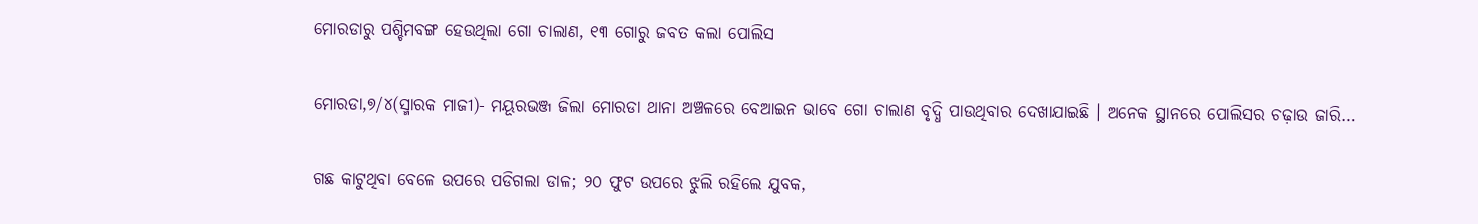ମୋରଡାରୁ ପଶ୍ଚିମବଙ୍ଗ ହେଉଥିଲା ଗୋ ଚାଲାଣ, ୧୩ ଗୋରୁ ଜବତ କଲା ପୋଲିସ

ମୋରଡା,୭/୪(ସ୍ମାରକ ମାଜୀ)- ମୟୂରଭଞ୍ଜ ଜିଲା ମୋରଡା ଥାନା ଅଞ୍ଚଳରେ ବେଆଇନ ଭାବେ ଗୋ ଚାଲାଣ ବୃଦ୍ଧି ପାଉଥିବାର ଦେଖାଯାଇଛି । ଅନେକ ସ୍ଥାନରେ ପୋଲିସର ଚଢ଼ାଉ ଜାରି…

ଗଛ କାଟୁଥିବା ବେଳେ ଉପରେ ପଡିଗଲା ଡାଳ; ୨୦ ଫୁଟ ଉପରେ ଝୁଲି ରହିଲେ ଯୁବକ,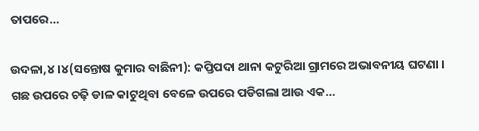ତାପରେ…

ଉଦଳା,୪।୪(ସନ୍ତୋଷ କୁମାର ବାଛିନୀ): କପ୍ତିପଦା ଥାନା କଟୁରିଆ ଗ୍ରାମରେ ଅଭାବନୀୟ ଘଟଣା । ଗଛ ଉପରେ ଚଢ଼ି ଡାଳ କାଟୁଥିବା ବେଳେ ଉପରେ ପଡିଗଲା ଆଉ ଏକ…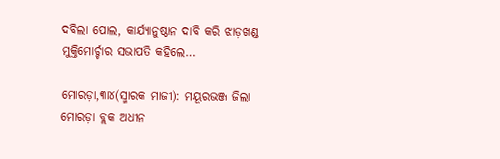ଦବିଲା ପୋଲ, କାର୍ଯ୍ୟାନୁଷ୍ଠାନ ଦାବି କରି ଝାଡ଼ଖଣ୍ଡ ମୁକ୍ତିମୋର୍ଚ୍ଚାର ସଭାପତି କହିଲେ…

ମୋରଡ଼ା,୩ା୪(ସ୍ମାରକ ମାଜୀ): ମୟୂରଭଞ୍ଜ ଜିଲା ମୋରଡ଼ା ବ୍ଲକ ଅଧୀନ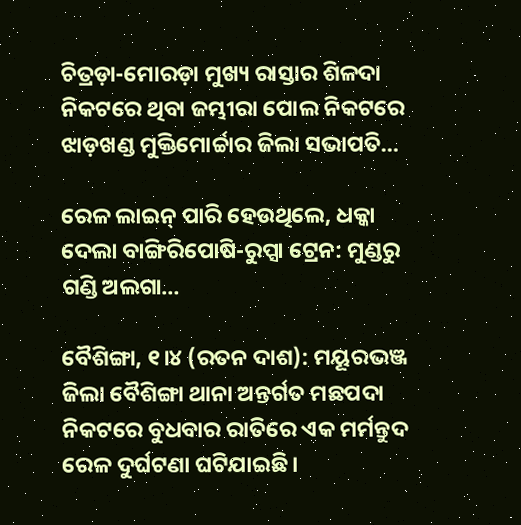ଚିତ୍ରଡ଼ା-ମୋରଡ଼ା ମୁଖ୍ୟ ରାସ୍ତାର ଶିଳଦା ନିକଟରେ ଥିବା ଜମ୍ଭୀରା ପୋଲ ନିକଟରେ ଝାଡ଼ଖଣ୍ଡ ମୁକ୍ତିମୋର୍ଚ୍ଚାର ଜିଲା ସଭାପତି…

ରେଳ ଲାଇନ୍‌ ପାରି ହେଉଥିଲେ, ଧକ୍କା ଦେଲା ବାଙ୍ଗିରିପୋଷି-ରୁପ୍ସା ଟ୍ରେନ: ମୁଣ୍ଡରୁ ଗଣ୍ଡି ଅଲଗା…

ବୈଶିଙ୍ଗା, ୧।୪ (ରତନ ଦାଶ): ମୟୂରଭଞ୍ଜ ଜିଲା ବୈଶିଙ୍ଗା ଥାନା ଅନ୍ତର୍ଗତ ମଛପଦା ନିକଟରେ ବୁଧବାର ରାତିରେ ଏକ ମର୍ମନ୍ତୁଦ ରେଳ ଦୁର୍ଘଟଣା ଘଟିଯାଇଛି।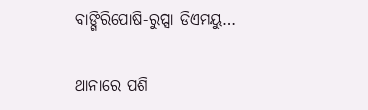ବାଙ୍ଗିରିପୋଷି-ରୁପ୍ସା ଡିଏମୟୁ…

ଥାନାରେ ପଶି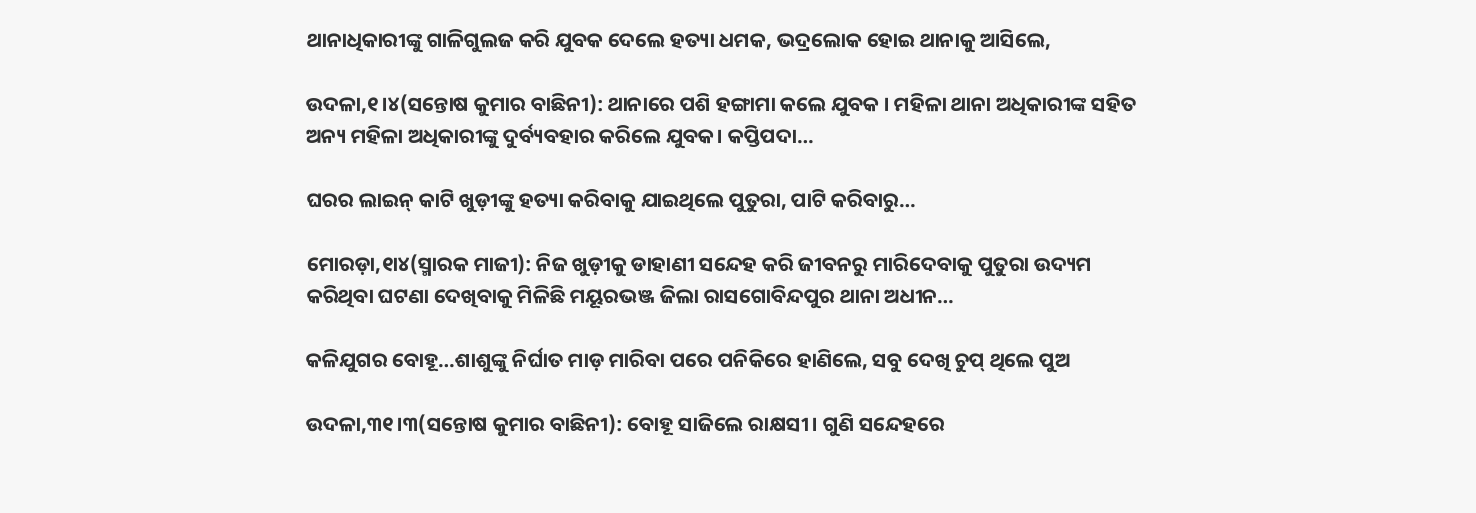ଥାନାଧିକାରୀଙ୍କୁ ଗାଳିଗୁଲଜ କରି ଯୁବକ ଦେଲେ ହତ୍ୟା ଧମକ, ଭଦ୍ରଲୋକ ହୋଇ ଥାନାକୁ ଆସିଲେ,

ଉଦଳା,୧।୪(ସନ୍ତୋଷ କୁମାର ବାଛିନୀ): ଥାନାରେ ପଶି ହଙ୍ଗାମା କଲେ ଯୁବକ । ମହିଳା ଥାନା ଅଧିକାରୀଙ୍କ ସହିତ ଅନ୍ୟ ମହିଳା ଅଧିକାରୀଙ୍କୁ ଦୁର୍ବ୍ୟବହାର କରିଲେ ଯୁବକ। କପ୍ତିପଦା…

ଘରର ଲାଇନ୍‌ କାଟି ଖୁଡ଼ୀଙ୍କୁ ହତ୍ୟା କରିବାକୁ ଯାଇଥିଲେ ପୁତୁରା, ପାଟି କରିବାରୁ…

ମୋରଡ଼ା,୧ା୪(ସ୍ମାରକ ମାଜୀ): ନିଜ ଖୁଡ଼ୀକୁ ଡାହାଣୀ ସନ୍ଦେହ କରି ଜୀବନରୁ ମାରିଦେବାକୁ ପୁତୁରା ଉଦ୍ୟମ କରିଥିବା ଘଟଣା ଦେଖିବାକୁ ମିଳିଛି ମୟୂରଭଞ୍ଜ ଜିଲା ରାସଗୋବିନ୍ଦପୁର ଥାନା ଅଧୀନ…

କଳିଯୁଗର ବୋହୂ…ଶାଶୁଙ୍କୁ ନିର୍ଘାତ ମାଡ଼ ମାରିବା ପରେ ପନିକିରେ ହାଣିଲେ, ସବୁ ଦେଖି ଚୁପ୍ ଥିଲେ ପୁଅ

ଉଦଳା,୩୧।୩(ସନ୍ତୋଷ କୁମାର ବାଛିନୀ): ବୋହୂ ସାଜିଲେ ରାକ୍ଷସୀ। ଗୁଣି ସନ୍ଦେହରେ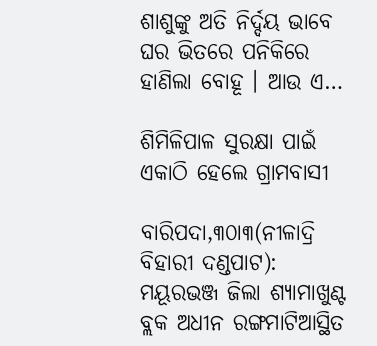ଶାଶୁଙ୍କୁ ଅତି ନିର୍ଦ୍ଦୟ ଭାବେ ଘର ଭିତରେ ପନିକିରେ ହାଣିଲା ବୋହୂ । ଆଉ ଏ…

ଶିମିଳିପାଳ ସୁରକ୍ଷା ପାଇଁ ଏକାଠି ହେଲେ ଗ୍ରାମବାସୀ

ବାରିପଦା,୩୦ା୩(ନୀଳାଦ୍ରି ବିହାରୀ ଦଣ୍ଡପାଟ): ମୟୂରଭଞ୍ଜ ଜିଲା ଶ୍ୟାମାଖୁଣ୍ଟ ବ୍ଲକ ଅଧୀନ ରଙ୍ଗମାଟିଆସ୍ଥିତ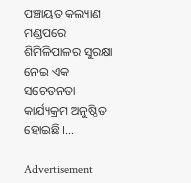ପଞ୍ଚାୟତ କଲ୍ୟାଣ ମଣ୍ଡପରେ ଶିମିଳିପାଳର ସୁରକ୍ଷା ନେଇ ଏକ ସଚେତନତା କାର୍ଯ୍ୟକ୍ରମ ଅନୁଷ୍ଠିତ ହୋଇଛି।…

Advertisement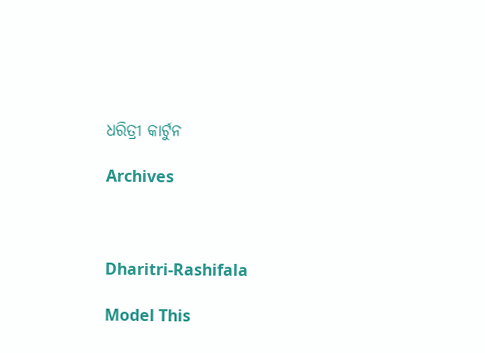ଧରିତ୍ରୀ କାର୍ଟୁନ

Archives



Dharitri-Rashifala

Model This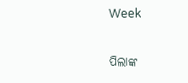Week

ପିଲାଙ୍କ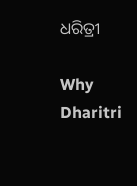ଧରିତ୍ରୀ

Why Dharitri